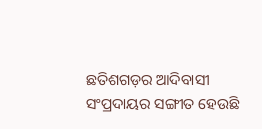ଛତିଶଗଡ଼ର ଆଦିବାସୀ ସଂପ୍ରଦାୟର ସଙ୍ଗୀତ ହେଉଛି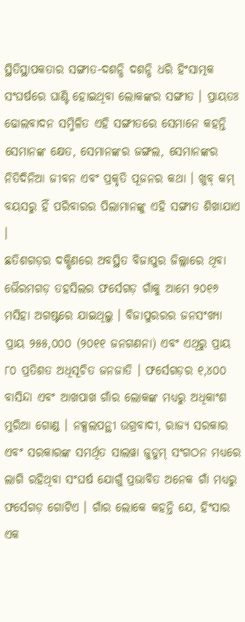ସ୍ଥିତିସ୍ଥାପକତାର ସଙ୍ଗୀତ-ଦଶନ୍ଧି ଦଶନ୍ଧି ଧରି ହିଂସାତ୍ମକ ସଂଘର୍ଷରେ ଘାଣ୍ଟି ହୋଇଥିବା ଲୋକଙ୍କର ସଙ୍ଗୀତ । ପ୍ରାୟତଃ ଢୋଲବାଦନ ସମ୍ମିଳିତ ଏହି ସଙ୍ଗୀତରେ ସେମାନେ କହନ୍ତି ସେମାନଙ୍କ କ୍ଷେତ, ସେମାନଙ୍କର ଜଙ୍ଗଲ, ସେମାନଙ୍କର ନିତିଦିନିଆ ଜୀବନ ଏବଂ ପ୍ରକୃତି ପୂଜନର କଥା । ଖୁବ୍ କମ୍ ବୟସରୁ ହିଁ ପରିବାରର ପିଲାମାନଙ୍କୁ ଏହି ସଙ୍ଗୀତ ଶିଖାଯାଏ ।
ଛତିଶଗଡ଼ର ଦକ୍ଷିଣରେ ଅବସ୍ଥିତ ବିଜାପୁର ଜିଲ୍ଲାରେ ଥିବା ଭୈରମଗଡ଼ ତହସିଲର ଫର୍ସେଗଡ଼ ଗାଁକୁ ଆମେ ୨୦୧୬ ମସିହା ଅଗଷ୍ଟରେ ଯାଇଥିଲୁ । ବିଜାପୁରରର ଜନସଂଖ୍ୟା ପ୍ରାୟ ୨୫୫,୦୦୦ (୨୦୧୧ ଜନଗଣନା) ଏବଂ ଏଥିରୁ ପ୍ରାୟ ୮୦ ପ୍ରତିଶତ ଅଧିସୂଚିତ ଜନଜାତି । ଫର୍ସେଗଡ଼ର ୧,୪୦୦ ବାସିନ୍ଦା ଏବଂ ଆଖପାଖ ଗାଁର ଲୋକଙ୍କ ମଧ୍ୟରୁ ଅଧିକାଂଶ ମୁରିଆ ଗୋଣ୍ଡ । ନକ୍ସଲପନ୍ଥୀ ଉଗ୍ରବାଦୀ, ରାଜ୍ୟ ସରକାର ଏବଂ ସରକାରଙ୍କ ସମର୍ଥିତ ସାଲୱା ଜୁଡୁମ୍ ସଂଗଠନ ମଧ୍ୟରେ ଲାଗି ରହିଥିବା ସଂଘର୍ଷ ଯୋଗୁଁ ପ୍ରଭାବିତ ଅନେକ ଗାଁ ମଧ୍ୟରୁ ଫର୍ସେଗଡ଼ ଗୋଟିଏ । ଗାଁର ଲୋକେ କହନ୍ତି ଯେ, ହିଂସାର ଏକ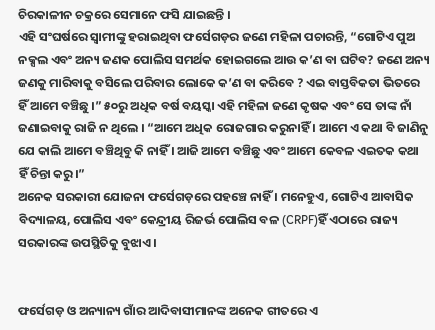ଚିରକାଳୀନ ଚକ୍ରରେ ସେମାନେ ଫସି ଯାଇଛନ୍ତି ।
ଏହି ସଂଘର୍ଷରେ ସ୍ୱାମୀଙ୍କୁ ହରାଇଥିବା ଫର୍ସେଗଡ଼ର ଜଣେ ମହିଳା ପଚାରନ୍ତି, “ଗୋଟିଏ ପୁଅ ନକ୍ସଲ ଏବଂ ଅନ୍ୟ ଜଣକ ପୋଲିସ ସମର୍ଥକ ହୋଇଗଲେ ଆଉ କ’ଣ ବା ଘଟିବ? ଜଣେ ଅନ୍ୟ ଜଣକୁ ମାରିବାକୁ ବସିଲେ ପରିବାର ଲୋକେ କ’ଣ ବା କରିବେ ? ଏଇ ବାସ୍ତବିକତା ଭିତରେ ହିଁ ଆମେ ବଞ୍ଚିଛୁ ।” ୫୦ରୁ ଅଧିକ ବର୍ଷ ବୟସ୍କା ଏହି ମହିଳା ଜଣେ କୃଷକ ଏବଂ ସେ ତାଙ୍କ ନାଁ ଜଣାଇବାକୁ ରାଜି ନ ଥିଲେ । “ଆମେ ଅଧିକ ରୋଜଗାର କରୁନାହିଁ । ଆମେ ଏ କଥା ବି ଜାଣିନୁ ଯେ କାଲି ଆମେ ବଞ୍ଚିଥିବୁ କି ନାହିଁ । ଆଜି ଆମେ ବଞ୍ଚିଛୁ ଏବଂ ଆମେ କେବଳ ଏଇତକ କଥା ହିଁ ଚିନ୍ତା କରୁ।”
ଅନେକ ସରକାରୀ ଯୋଜନା ଫର୍ସେଗଡ଼ରେ ପହଞ୍ଚେ ନାହିଁ । ମନେହୁଏ, ଗୋଟିଏ ଆବାସିକ ବିଦ୍ୟାଳୟ, ପୋଲିସ ଏବଂ କେନ୍ଦ୍ରୀୟ ରିଜର୍ଭ ପୋଲିସ ବଳ (CRPF)ହିଁ ଏଠାରେ ରାଜ୍ୟ ସରକାରଙ୍କ ଉପସ୍ଥିତିକୁ ବୁଝାଏ ।


ଫର୍ସେଗଡ଼ ଓ ଅନ୍ୟାନ୍ୟ ଗାଁର ଆଦିବାସୀମାନଙ୍କ ଅନେକ ଗୀତରେ ଏ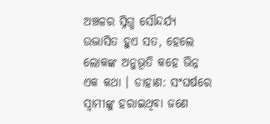ଅଞ୍ଚଳର ସ୍ନିଗ୍ଧ ସୌନ୍ଦର୍ଯ୍ୟ ଉଦ୍ଭାସିତ ହୁଏ ସତ, ହେଲେ ଲୋକଙ୍କ ଅନୁଭୂତି କହେ ଭିନ୍ନ ଏକ କଥା । ଡାହାଣ: ସଂଘର୍ଷରେ ସ୍ୱାମୀଙ୍କୁ ହରାଇଥିବା ଜଣେ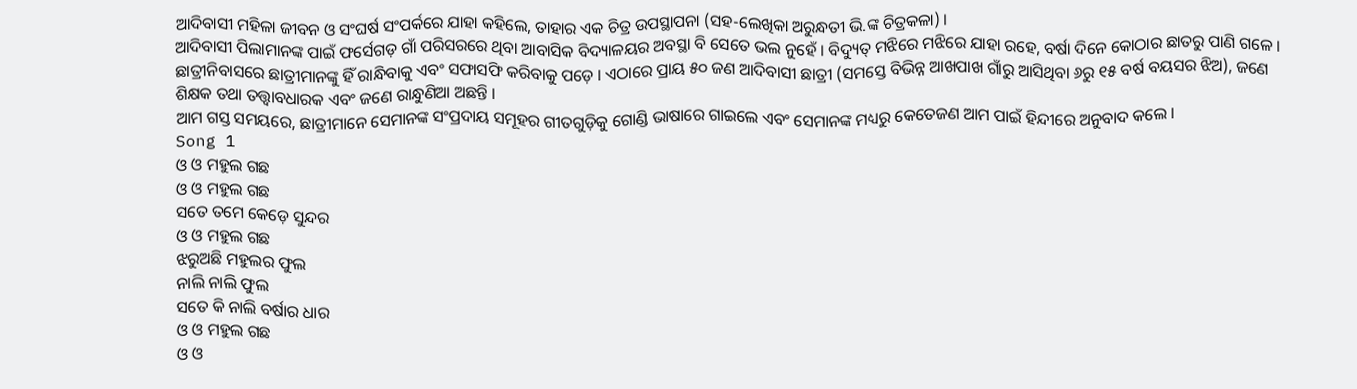ଆଦିବାସୀ ମହିଳା ଜୀବନ ଓ ସଂଘର୍ଷ ସଂପର୍କରେ ଯାହା କହିଲେ, ତାହାର ଏକ ଚିତ୍ର ଉପସ୍ଥାପନା (ସହ-ଲେଖିକା ଅରୁନ୍ଧତୀ ଭି.ଙ୍କ ଚିତ୍ରକଳା) ।
ଆଦିବାସୀ ପିଲାମାନଙ୍କ ପାଇଁ ଫର୍ସେଗଡ଼ ଗାଁ ପରିସରରେ ଥିବା ଆବାସିକ ବିଦ୍ୟାଳୟର ଅବସ୍ଥା ବି ସେତେ ଭଲ ନୁହେଁ । ବିଦ୍ୟୁତ୍ ମଝିରେ ମଝିରେ ଯାହା ରହେ, ବର୍ଷା ଦିନେ କୋଠାର ଛାତରୁ ପାଣି ଗଳେ । ଛାତ୍ରୀନିବାସରେ ଛାତ୍ରୀମାନଙ୍କୁ ହିଁ ରାନ୍ଧିବାକୁ ଏବଂ ସଫାସଫି କରିବାକୁ ପଡ଼େ । ଏଠାରେ ପ୍ରାୟ ୫୦ ଜଣ ଆଦିବାସୀ ଛାତ୍ରୀ (ସମସ୍ତେ ବିଭିନ୍ନ ଆଖପାଖ ଗାଁରୁ ଆସିଥିବା ୬ରୁ ୧୫ ବର୍ଷ ବୟସର ଝିଅ), ଜଣେ ଶିକ୍ଷକ ତଥା ତତ୍ତ୍ୱାବଧାରକ ଏବଂ ଜଣେ ରାନ୍ଧୁଣିଆ ଅଛନ୍ତି ।
ଆମ ଗସ୍ତ ସମୟରେ, ଛାତ୍ରୀମାନେ ସେମାନଙ୍କ ସଂପ୍ରଦାୟ ସମୂହର ଗୀତଗୁଡ଼ିକୁ ଗୋଣ୍ଡି ଭାଷାରେ ଗାଇଲେ ଏବଂ ସେମାନଙ୍କ ମଧ୍ୟରୁ କେତେଜଣ ଆମ ପାଇଁ ହିନ୍ଦୀରେ ଅନୁବାଦ କଲେ ।
Song 1
ଓ ଓ ମହୁଲ ଗଛ
ଓ ଓ ମହୁଲ ଗଛ
ସତେ ତମେ କେଡ଼େ ସୁନ୍ଦର
ଓ ଓ ମହୁଲ ଗଛ
ଝରୁଅଛି ମହୁଲର ଫୁଲ
ନାଲି ନାଲି ଫୁଲ
ସତେ କି ନାଲି ବର୍ଷାର ଧାର
ଓ ଓ ମହୁଲ ଗଛ
ଓ ଓ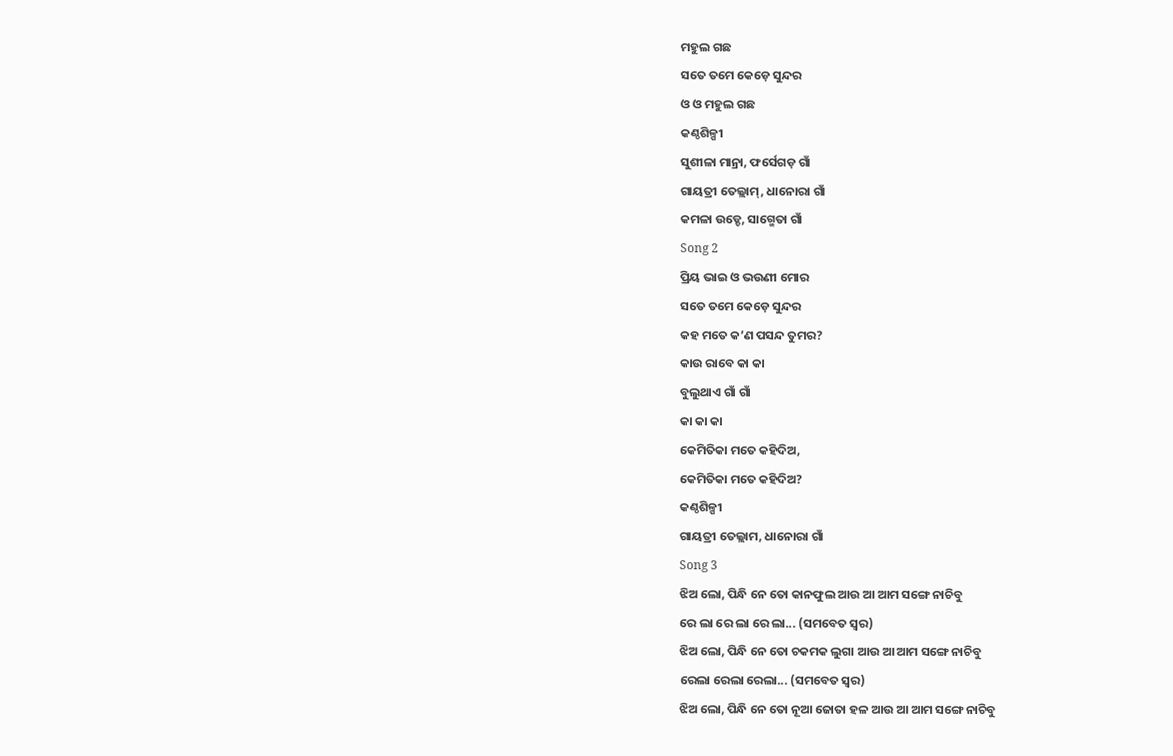ମହୁଲ ଗଛ
ସତେ ତମେ କେଡ଼େ ସୁନ୍ଦର
ଓ ଓ ମହୁଲ ଗଛ
କଣ୍ଠଶିଳ୍ପୀ
ସୁଶୀଳା ମାନ୍ରା, ଫର୍ସେଗଡ଼ ଗାଁ
ଗାୟତ୍ରୀ ତେଲ୍ଲାମ୍, ଧାନୋରା ଗାଁ
କମଳା ଉଡ୍ଡେ, ସାଗ୍ମେତା ଗାଁ
Song 2
ପ୍ରିୟ ଭାଇ ଓ ଭଉଣୀ ମୋର
ସତେ ତମେ କେଡ଼େ ସୁନ୍ଦର
କହ ମତେ କ’ଣ ପସନ୍ଦ ତୁମର?
କାଉ ରାବେ କା କା
ବୁଲୁଥାଏ ଗାଁ ଗାଁ
କା କା କା
କେମିତିକା ମତେ କହିଦିଅ,
କେମିତିକା ମତେ କହିଦିଅ?
କଣ୍ଠଶିଳ୍ପୀ
ଗାୟତ୍ରୀ ତେଲ୍ଲାମ, ଧାନୋରା ଗାଁ
Song 3
ଝିଅ ଲୋ, ପିନ୍ଧି ନେ ତୋ କାନଫୁଲ ଆଉ ଆ ଆମ ସଙ୍ଗେ ନାଚିବୁ
ରେ ଲା ରେ ଲା ରେ ଲା... (ସମବେତ ସ୍ୱର)
ଝିଅ ଲୋ, ପିନ୍ଧି ନେ ତୋ ଚକମକ ଲୁଗା ଆଉ ଆ ଆମ ସଙ୍ଗେ ନାଚିବୁ
ରେଲା ରେଲା ରେଲା... (ସମବେତ ସ୍ୱର)
ଝିଅ ଲୋ, ପିନ୍ଧି ନେ ତୋ ନୂଆ ଜୋତା ହଳ ଆଉ ଆ ଆମ ସଙ୍ଗେ ନାଚିବୁ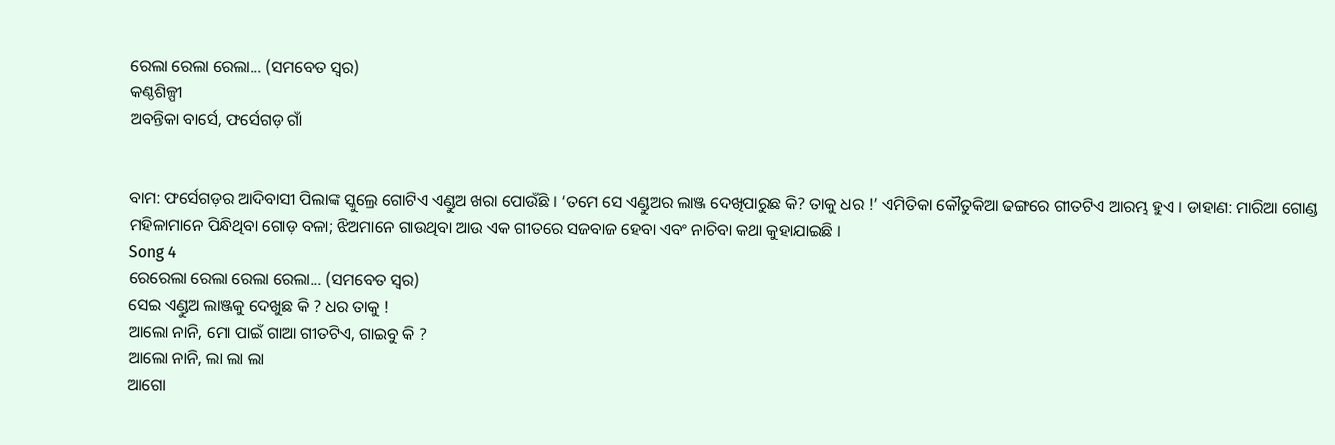ରେଲା ରେଲା ରେଲା... (ସମବେତ ସ୍ୱର)
କଣ୍ଠଶିଳ୍ପୀ
ଅବନ୍ତିକା ବାର୍ସେ, ଫର୍ସେଗଡ଼ ଗାଁ


ବାମ: ଫର୍ସେଗଡ଼ର ଆଦିବାସୀ ପିଲାଙ୍କ ସ୍କୁଲ୍ରେ ଗୋଟିଏ ଏଣ୍ଡୁଅ ଖରା ପୋଉଁଛି । ‘ତମେ ସେ ଏଣ୍ଡୁଅର ଲାଞ୍ଜ ଦେଖିପାରୁଛ କି? ତାକୁ ଧର !’ ଏମିତିକା କୌତୁକିଆ ଢଙ୍ଗରେ ଗୀତଟିଏ ଆରମ୍ଭ ହୁଏ । ଡାହାଣ: ମାରିଆ ଗୋଣ୍ଡ ମହିଳାମାନେ ପିନ୍ଧିଥିବା ଗୋଡ଼ ବଳା; ଝିଅମାନେ ଗାଉଥିବା ଆଉ ଏକ ଗୀତରେ ସଜବାଜ ହେବା ଏବଂ ନାଚିବା କଥା କୁହାଯାଇଛି ।
Song 4
ରେରେଲା ରେଲା ରେଲା ରେଲା... (ସମବେତ ସ୍ୱର)
ସେଇ ଏଣ୍ଡୁଅ ଲାଞ୍ଜକୁ ଦେଖୁଛ କି ? ଧର ତାକୁ !
ଆଲୋ ନାନି, ମୋ ପାଇଁ ଗାଆ ଗୀତଟିଏ, ଗାଇବୁ କି ?
ଆଲୋ ନାନି, ଲା ଲା ଲା
ଆଗୋ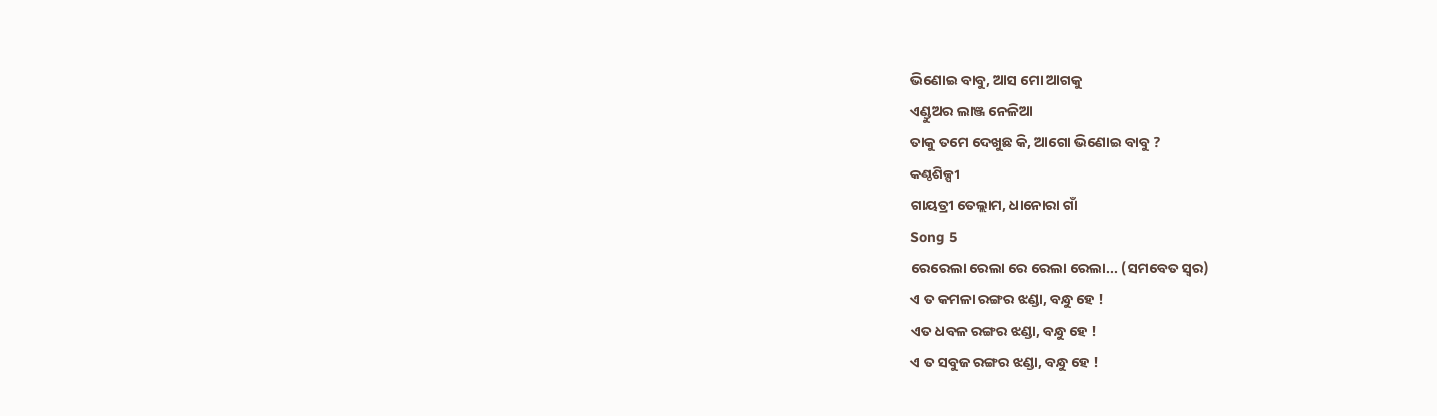ଭିଣୋଇ ବାବୁ, ଆସ ମୋ ଆଗକୁ
ଏଣ୍ଡୁଅର ଲାଞ୍ଜ ନେଳିଆ
ତାକୁ ତମେ ଦେଖୁଛ କି, ଆଗୋ ଭିଣୋଇ ବାବୁ ?
କଣ୍ଠଶିଳ୍ପୀ
ଗାୟତ୍ରୀ ତେଲ୍ଲାମ, ଧାନୋରା ଗାଁ
Song 5
ରେରେଲା ରେଲା ରେ ରେଲା ରେଲା... (ସମବେତ ସ୍ୱର)
ଏ ତ କମଳା ରଙ୍ଗର ଝଣ୍ଡା, ବନ୍ଧୁ ହେ !
ଏତ ଧବଳ ରଙ୍ଗର ଝଣ୍ଡା, ବନ୍ଧୁ ହେ !
ଏ ତ ସବୁଜ ରଙ୍ଗର ଝଣ୍ଡା, ବନ୍ଧୁ ହେ !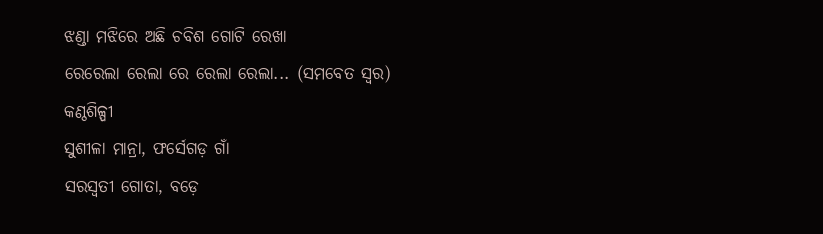ଝଣ୍ଡା ମଝିରେ ଅଛି ଚବିଶ ଗୋଟି ରେଖା
ରେରେଲା ରେଲା ରେ ରେଲା ରେଲା... (ସମବେତ ସ୍ୱର)
କଣ୍ଠଶିଳ୍ପୀ
ସୁଶୀଳା ମାନ୍ରା, ଫର୍ସେଗଡ଼ ଗାଁ
ସରସ୍ୱତୀ ଗୋତା, ବଡ଼େ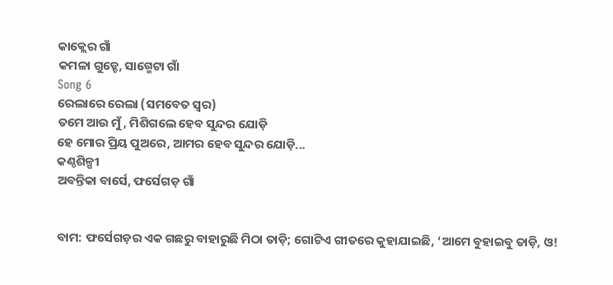କାକ୍ଲେର ଗାଁ
କମଳା ଗୁଡ୍ଡେ, ସାଗ୍ମେଟା ଗାଁ
Song 6
ରେଲାରେ ରେଲା (ସମବେତ ସ୍ୱର)
ତମେ ଆଉ ମୁଁ, ମିଶିଗଲେ ହେବ ସୁନ୍ଦର ଯୋଡ଼ି
ହେ ମୋର ପ୍ରିୟ ପୁଅରେ, ଆମର ହେବ ସୁନ୍ଦର ଯୋଡ଼ି...
କଣ୍ଠଶିଳ୍ପୀ
ଅବନ୍ତିକା ବାର୍ସେ, ଫର୍ସେଗଡ଼ ଗାଁ


ବାମ: ଫର୍ସେଗଡ଼ର ଏକ ଗଛରୁ ବାହାରୁଛି ମିଠା ତାଡ଼ି; ଗୋଟିଏ ଗୀତରେ କୁହାଯାଇଛି, ‘ଆମେ ବୁହାଇବୁ ତାଡ଼ି, ଓ!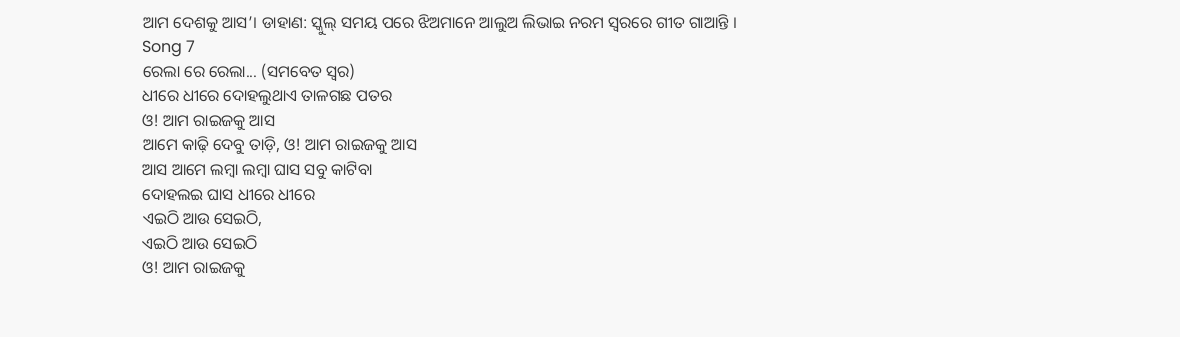ଆମ ଦେଶକୁ ଆସ’। ଡାହାଣ: ସ୍କୁଲ୍ ସମୟ ପରେ ଝିଅମାନେ ଆଲୁଅ ଲିଭାଇ ନରମ ସ୍ୱରରେ ଗୀତ ଗାଆନ୍ତି ।
Song 7
ରେଲା ରେ ରେଲା... (ସମବେତ ସ୍ୱର)
ଧୀରେ ଧୀରେ ଦୋହଲୁଥାଏ ତାଳଗଛ ପତର
ଓ! ଆମ ରାଇଜକୁ ଆସ
ଆମେ କାଢ଼ି ଦେବୁ ତାଡ଼ି, ଓ! ଆମ ରାଇଜକୁ ଆସ
ଆସ ଆମେ ଲମ୍ବା ଲମ୍ବା ଘାସ ସବୁ କାଟିବା
ଦୋହଲଇ ଘାସ ଧୀରେ ଧୀରେ
ଏଇଠି ଆଉ ସେଇଠି,
ଏଇଠି ଆଉ ସେଇଠି
ଓ! ଆମ ରାଇଜକୁ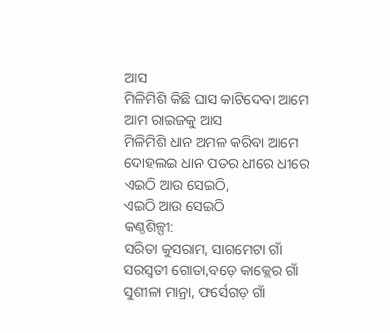ଆସ
ମିଳିମିଶି କିଛି ଘାସ କାଟିଦେବା ଆମେ
ଆମ ରାଇଜକୁ ଆସ
ମିଳିମିଶି ଧାନ ଅମଳ କରିବା ଆମେ
ଦୋହଲଇ ଧାନ ପତର ଧୀରେ ଧୀରେ
ଏଇଠି ଆଉ ସେଇଠି,
ଏଇଠି ଆଉ ସେଇଠି
କଣ୍ଠଶିଳ୍ପୀ:
ସରିତା କୁସରାମ, ସାଗମେଟା ଗାଁ
ସରସ୍ଵତୀ ଗୋତା,ବଡ଼େ କାକ୍ଲେର ଗାଁ
ସୁଶୀଳା ମାନ୍ରା, ଫର୍ସେଗଡ଼ ଗାଁ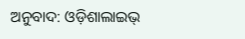ଅନୁବାଦ: ଓଡ଼ିଶାଲାଇଭ୍